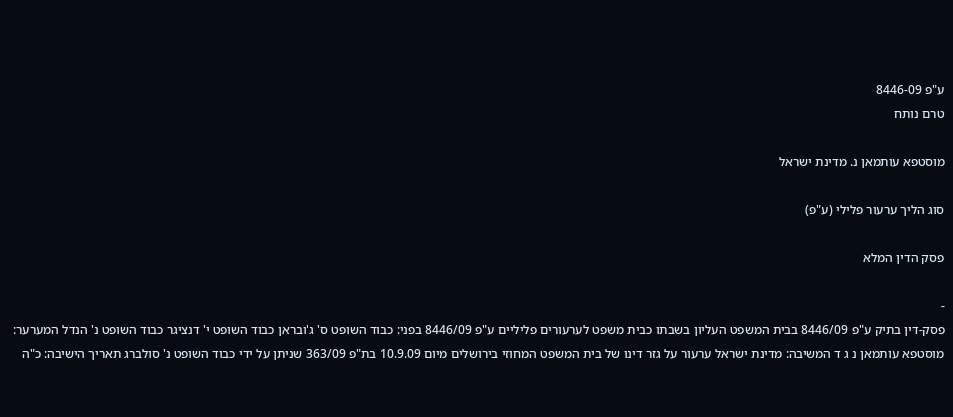ע"פ 8446-09
טרם נותח

מוסטפא עותמאן נ. מדינת ישראל

סוג הליך ערעור פלילי (ע"פ)

פסק הדין המלא

-
פסק-דין בתיק ע"פ 8446/09 בבית המשפט העליון בשבתו כבית משפט לערעורים פליליים ע"פ 8446/09 בפני: כבוד השופט ס' ג'ובראן כבוד השופט י' דנציגר כבוד השופט נ' הנדל המערער: מוסטפא עותמאן נ ג ד המשיבה: מדינת ישראל ערעור על גזר דינו של בית המשפט המחוזי בירושלים מיום 10.9.09 בת"פ 363/09 שניתן על ידי כבוד השופט נ' סולברג תאריך הישיבה: כ"ה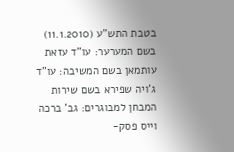בטבת התש"ע (11.1.2010) בשם המערער: עו"ד עזאת עותמאן בשם המשיבה: עו"ד ג'ויה שפירא בשם שירות המבחן למבוגרים: גב' ברכה וייס פסק-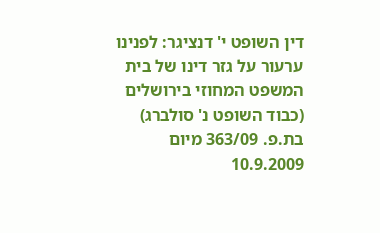דין השופט י' דנציגר: לפנינו ערעור על גזר דינו של בית המשפט המחוזי בירושלים (כבוד השופט נ' סולברג) בת.פ. 363/09 מיום 10.9.2009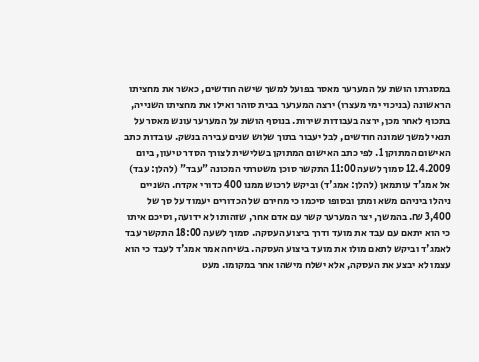במסגרתו הושת על המערער מאסר בפועל למשך שישה חודשים, כאשר את מחציתו הראשונה (בניכוי ימי מעצרו) ירצה המערער בבית סוהר ואילו את מחציתו השנייה, בתכוף לאחר מכן, ירצה בעבודות שירות. בנוסף הושת על המערער עונש מאסר על תנאי למשך שמונה חודשים, לבל יעבור בתוך שלוש שנים עבירה בנשק. עובדות כתב האישום המתוקן 1. לפי כתב האישום המתוקן בשלישית לצורך הסדר טיעון, ביום 12.4.2009 סמוך לשעה 11:00 התקשר סוכן משטרתי המכונה "עבד" (להלן: עבד) אל אמג'ד עותמאן (להלן: אמג'ד) וביקש לרכוש ממנו 400 כדורי אקדח. השניים ניהלו ביניהם משא ומתן ובסופו סיכמו כי מחירם של הכדורים יעמוד על סך של 3,400 ₪. בהמשך, יצר המערער קשר עם אדם אחר, שזהותו לא ידועה, וסיכם איתו כי הוא יתאם עם עבד את מועד ודרך ביצוע העסקה. סמוך לשעה 18:00 התקשר עבד לאמג'ד וביקש לתאם מולו את מועד ביצוע העסקה. בשיחה אמר אמג'ד לעבד כי הוא עצמו לא יבצע את העסקה, אלא ישלח מישהו אחר במקומו. מעט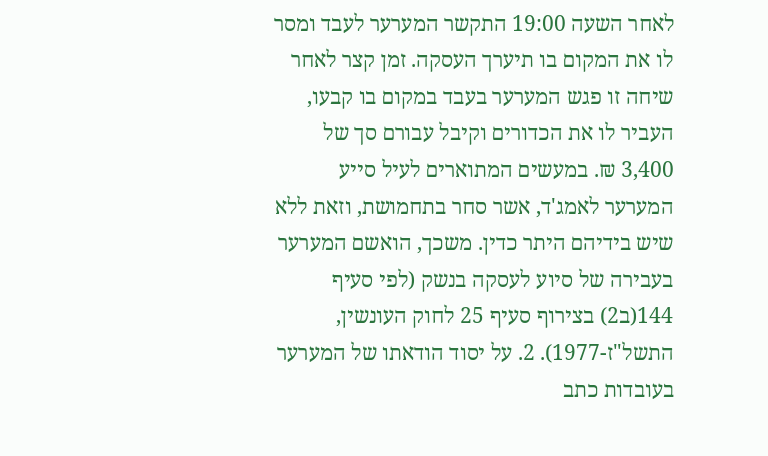לאחר השעה 19:00 התקשר המערער לעבד ומסר לו את המקום בו תיערך העסקה. זמן קצר לאחר שיחה זו פגש המערער בעבד במקום בו קבעו, העביר לו את הכדורים וקיבל עבורם סך של 3,400 ₪. במעשים המתוארים לעיל סייע המערער לאמג'ד, אשר סחר בתחמושת, וזאת ללא שיש בידיהם היתר כדין. משכך, הואשם המערער בעבירה של סיוע לעסקה בנשק (לפי סעיף 144(ב2) בצירוף סעיף 25 לחוק העונשין, התשל"ז-1977). 2. על יסוד הודאתו של המערער בעובדות כתב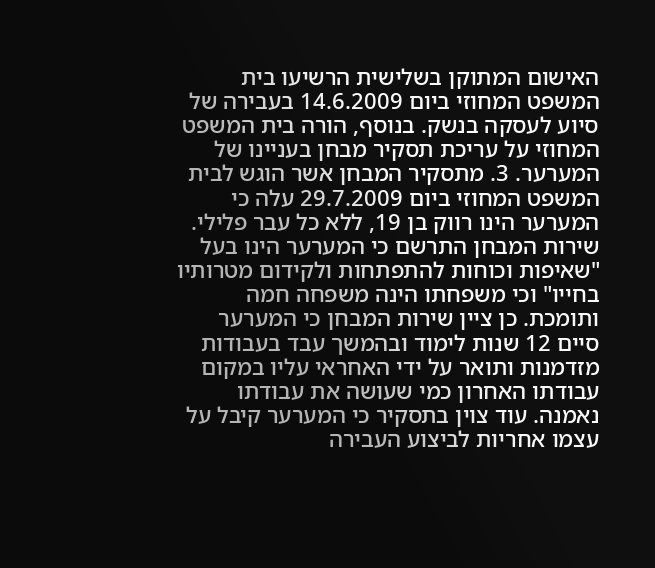האישום המתוקן בשלישית הרשיעו בית המשפט המחוזי ביום 14.6.2009 בעבירה של סיוע לעסקה בנשק. בנוסף, הורה בית המשפט המחוזי על עריכת תסקיר מבחן בעניינו של המערער. 3. מתסקיר המבחן אשר הוגש לבית המשפט המחוזי ביום 29.7.2009 עלה כי המערער הינו רווק בן 19, ללא כל עבר פלילי. שירות המבחן התרשם כי המערער הינו בעל "שאיפות וכוחות להתפתחות ולקידום מטרותיו בחייו" וכי משפחתו הינה משפחה חמה ותומכת. כן ציין שירות המבחן כי המערער סיים 12 שנות לימוד ובהמשך עבד בעבודות מזדמנות ותואר על ידי האחראי עליו במקום עבודתו האחרון כמי שעושה את עבודתו נאמנה. עוד צוין בתסקיר כי המערער קיבל על עצמו אחריות לביצוע העבירה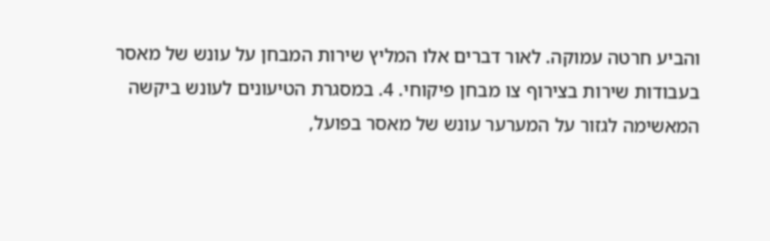והביע חרטה עמוקה. לאור דברים אלו המליץ שירות המבחן על עונש של מאסר בעבודות שירות בצירוף צו מבחן פיקוחי. 4. במסגרת הטיעונים לעונש ביקשה המאשימה לגזור על המערער עונש של מאסר בפועל,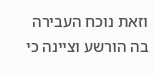וזאת נוכח העבירה בה הורשע וציינה כי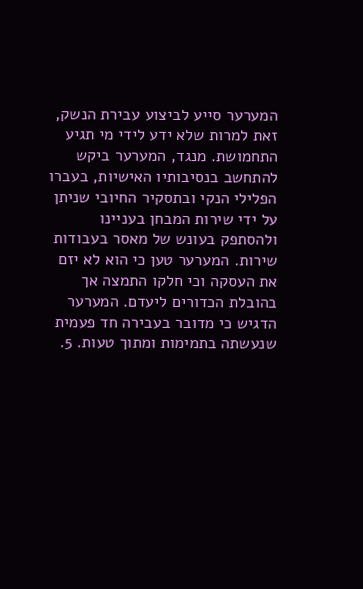המערער סייע לביצוע עבירת הנשק, זאת למרות שלא ידע לידי מי תגיע התחמושת. מנגד, המערער ביקש להתחשב בנסיבותיו האישיות, בעברו הפלילי הנקי ובתסקיר החיובי שניתן על ידי שירות המבחן בעניינו ולהסתפק בעונש של מאסר בעבודות שירות. המערער טען כי הוא לא יזם את העסקה וכי חלקו התמצה אך בהובלת הכדורים ליעדם. המערער הדגיש כי מדובר בעבירה חד פעמית שנעשתה בתמימות ומתוך טעות. 5.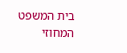בית המשפט המחוזי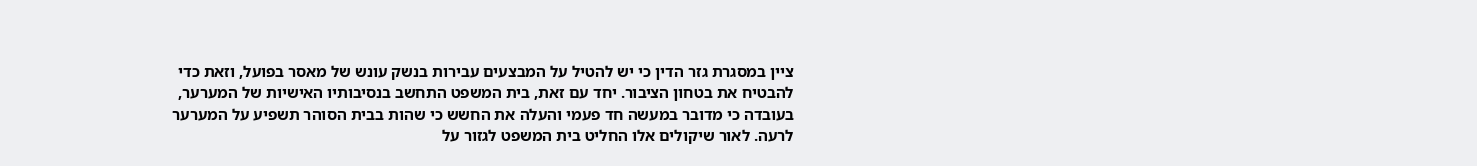ציין במסגרת גזר הדין כי יש להטיל על המבצעים עבירות בנשק עונש של מאסר בפועל, וזאת כדי להבטיח את בטחון הציבור. יחד עם זאת, בית המשפט התחשב בנסיבותיו האישיות של המערער, בעובדה כי מדובר במעשה חד פעמי והעלה את החשש כי שהות בבית הסוהר תשפיע על המערער לרעה. לאור שיקולים אלו החליט בית המשפט לגזור על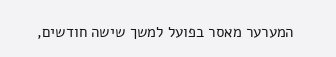המערער מאסר בפועל למשך שישה חודשים,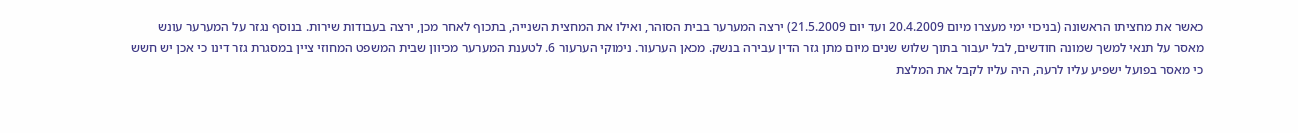כאשר את מחציתו הראשונה (בניכוי ימי מעצרו מיום 20.4.2009 ועד יום 21.5.2009) ירצה המערער בבית הסוהר, ואילו את המחצית השנייה, בתכוף לאחר מכן, ירצה בעבודות שירות. בנוסף נגזר על המערער עונש מאסר על תנאי למשך שמונה חודשים, לבל יעבור בתוך שלוש שנים מיום מתן גזר הדין עבירה בנשק. מכאן הערעור. נימוקי הערעור 6. לטענת המערער מכיוון שבית המשפט המחוזי ציין במסגרת גזר דינו כי אכן יש חשש כי מאסר בפועל ישפיע עליו לרעה, היה עליו לקבל את המלצת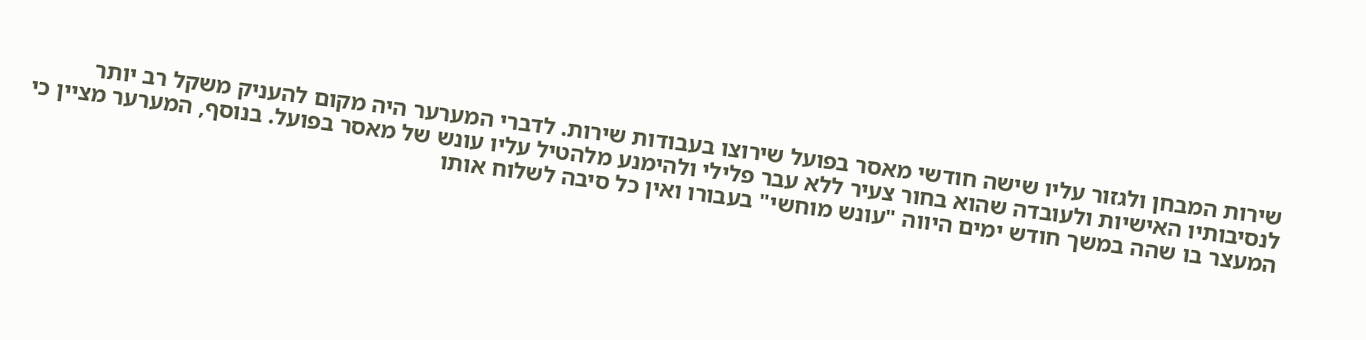שירות המבחן ולגזור עליו שישה חודשי מאסר בפועל שירוצו בעבודות שירות. לדברי המערער היה מקום להעניק משקל רב יותר לנסיבותיו האישיות ולעובדה שהוא בחור צעיר ללא עבר פלילי ולהימנע מלהטיל עליו עונש של מאסר בפועל. בנוסף, המערער מציין כי המעצר בו שהה במשך חודש ימים היווה "עונש מוחשי" בעבורו ואין כל סיבה לשלוח אותו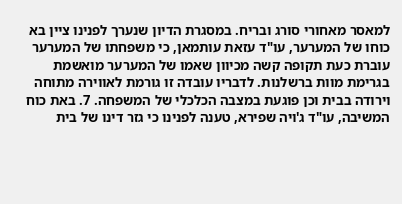למאסר מאחורי סורג ובריח. במסגרת הדיון שנערך לפנינו ציין בא כוחו של המערער, עו"ד עזאת עותמאן, כי משפחתו של המערער עוברת כעת תקופה קשה מכיוון שאמו של המערער מואשמת בגרימת מוות ברשלנות. לדבריו עובדה זו גורמת לאווירה מתוחה וירודה בבית וכן פוגעת במצבה הכלכלי של המשפחה. 7. באת כוח המשיבה, עו"ד ג'ויה שפירא, טענה לפנינו כי גזר דינו של בית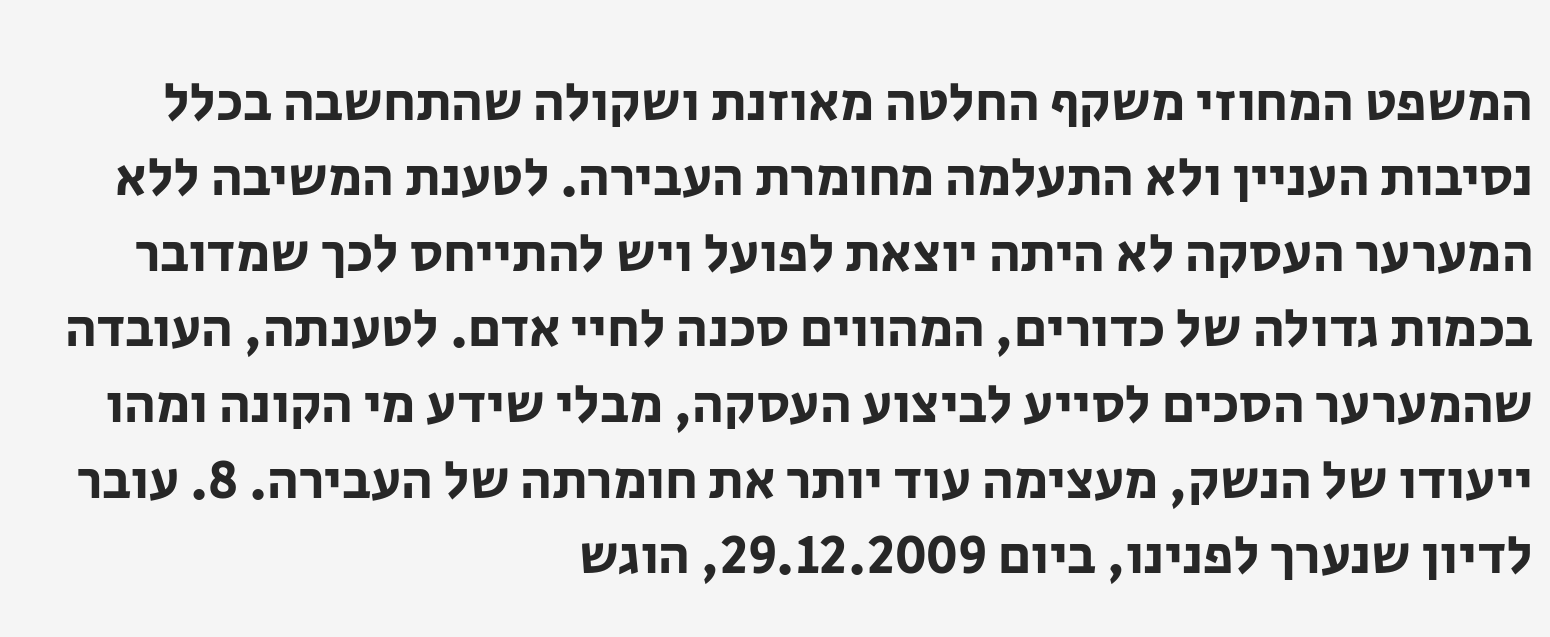המשפט המחוזי משקף החלטה מאוזנת ושקולה שהתחשבה בכלל נסיבות העניין ולא התעלמה מחומרת העבירה. לטענת המשיבה ללא המערער העסקה לא היתה יוצאת לפועל ויש להתייחס לכך שמדובר בכמות גדולה של כדורים, המהווים סכנה לחיי אדם. לטענתה, העובדה שהמערער הסכים לסייע לביצוע העסקה, מבלי שידע מי הקונה ומהו ייעודו של הנשק, מעצימה עוד יותר את חומרתה של העבירה. 8. עובר לדיון שנערך לפנינו, ביום 29.12.2009, הוגש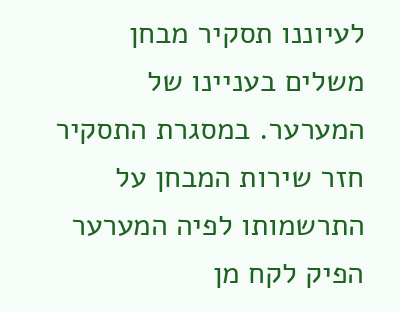לעיוננו תסקיר מבחן משלים בעניינו של המערער. במסגרת התסקיר חזר שירות המבחן על התרשמותו לפיה המערער הפיק לקח מן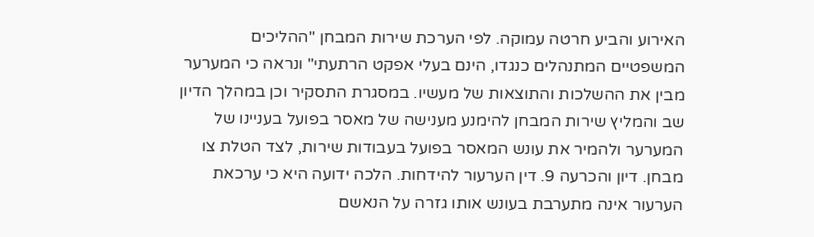האירוע והביע חרטה עמוקה. לפי הערכת שירות המבחן "ההליכים המשפטיים המתנהלים כנגדו, הינם בעלי אפקט הרתעתי" ונראה כי המערער מבין את ההשלכות והתוצאות של מעשיו. במסגרת התסקיר וכן במהלך הדיון שב והמליץ שירות המבחן להימנע מענישה של מאסר בפועל בעניינו של המערער ולהמיר את עונש המאסר בפועל בעבודות שירות, לצד הטלת צו מבחן. דיון והכרעה 9. דין הערעור להידחות. הלכה ידועה היא כי ערכאת הערעור אינה מתערבת בעונש אותו גזרה על הנאשם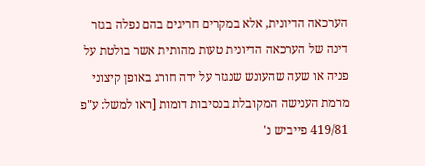הערכאה הדיונית, אלא במקרים חריגים בהם נפלה בגזר דינה של הערכאה הדיונית טעות מהותית אשר בולטת על פניה או שעה שהעונש שנגזר על ידה חורג באופן קיצוני מרמת הענישה המקובלת בנסיבות דומות [ראו למשל: ע"פ 419/81 פייביש נ'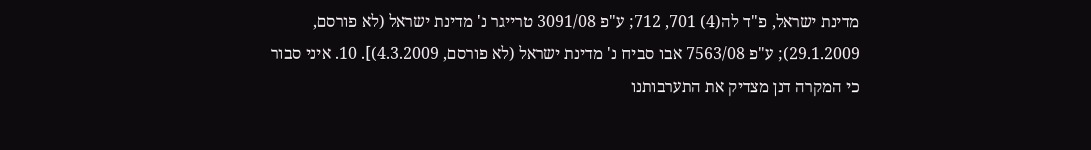מדינת ישראל, פ"ד לה(4) 701, 712; ע"פ 3091/08 טרייגר נ' מדינת ישראל (לא פורסם, 29.1.2009); ע"פ 7563/08 אבו סביח נ' מדינת ישראל (לא פורסם, 4.3.2009)]. 10. איני סבור כי המקרה דנן מצדיק את התערבותנו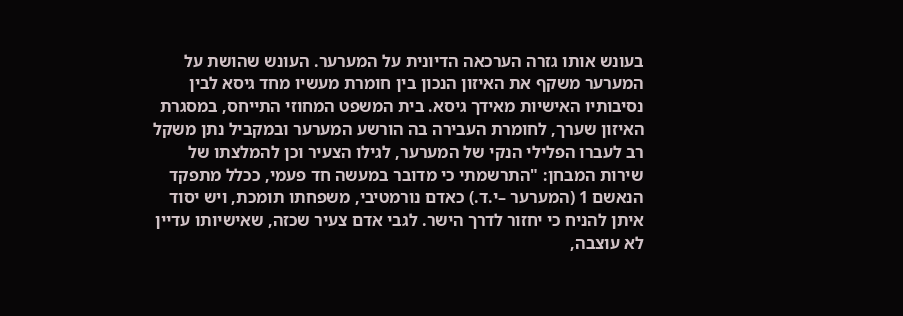בעונש אותו גזרה הערכאה הדיונית על המערער. העונש שהושת על המערער משקף את האיזון הנכון בין חומרת מעשיו מחד גיסא לבין נסיבותיו האישיות מאידך גיסא. בית המשפט המחוזי התייחס, במסגרת האיזון שערך, לחומרת העבירה בה הורשע המערער ובמקביל נתן משקל רב לעברו הפלילי הנקי של המערער, לגילו הצעיר וכן להמלצתו של שירות המבחן: "התרשמתי כי מדובר במעשה חד פעמי, ככלל מתפקד הנאשם 1 (המערער –י.ד.) כאדם נורמטיבי, משפחתו תומכת, ויש יסוד איתן להניח כי יחזור לדרך הישר. לגבי אדם צעיר שכזה, שאישיותו עדיין לא עוצבה,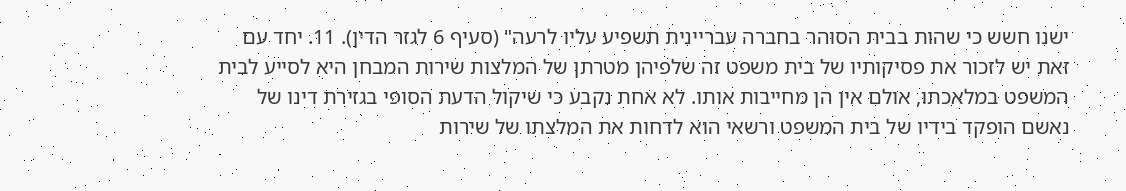ישנו חשש כי שהות בבית הסוהר בחברה עבריינית תשפיע עליו לרעה" (סעיף 6 לגזר הדין). 11. יחד עם זאת יש לזכור את פסיקותיו של בית משפט זה שלפיהן מטרתן של המלצות שירות המבחן היא לסייע לבית המשפט במלאכתו, אולם אין הן מחייבות אותו. לא אחת נקבע כי שיקול הדעת הסופי בגזירת דינו של נאשם הופקד בידיו של בית המשפט ורשאי הוא לדחות את המלצתו של שירות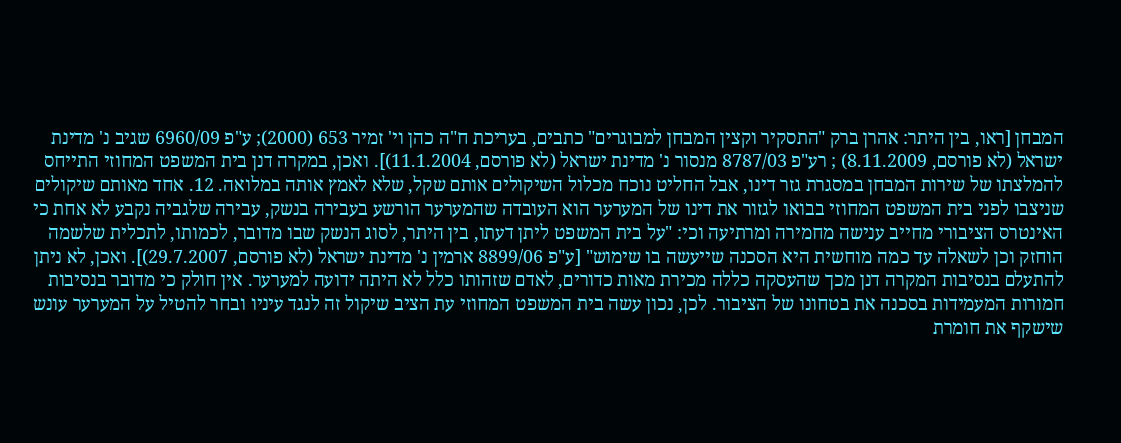המבחן [ראו, בין היתר: אהרן ברק "התסקיר וקצין המבחן למבוגרים" כתבים, בעריכת ח"ה כהן וי' זמיר 653 (2000); ע"פ 6960/09 שגיב נ' מדינת ישראל (לא פורסם, 8.11.2009) ; רע"פ 8787/03 מנסור נ' מדינת ישראל (לא פורסם, 11.1.2004)]. ואכן, במקרה דנן בית המשפט המחוזי התייחס להמלצתו של שירות המבחן במסגרת גזר דינו, אבל החליט נוכח מכלול השיקולים אותם שקל, שלא לאמץ אותה במלואה. 12. אחד מאותם שיקולים שניצבו לפני בית המשפט המחוזי בבואו לגזור את דינו של המערער הוא העובדה שהמערער הורשע בעבירה בנשק, עבירה שלגביה נקבע לא אחת כי האינטרס הציבורי מחייב ענישה מחמירה ומרתיעה וכי: "על בית המשפט ליתן דעתו, בין היתר, לסוג הנשק שבו מדובר, לכמותו, לתכלית שלשמה הוחזק וכן לשאלה עד כמה מוחשית היא הסכנה שייעשה בו שימוש" [ע"פ 8899/06 ארמין נ' מדינת ישראל (לא פורסם, 29.7.2007)]. ואכן, לא ניתן להתעלם בנסיבות המקרה דנן מכך שהעסקה כללה מכירת מאות כדורים, לאדם שזהותו כלל לא היתה ידועה למערער. אין חולק כי מדובר בנסיבות חמורות המעמידות בסכנה את בטחונו של הציבור. לכן, נכון עשה בית המשפט המחוזי עת הציב שיקול זה לנגד עיניו ובחר להטיל על המערער עונש שישקף את חומרת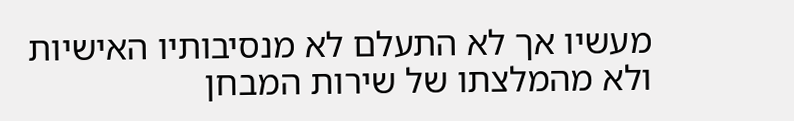מעשיו אך לא התעלם לא מנסיבותיו האישיות ולא מהמלצתו של שירות המבחן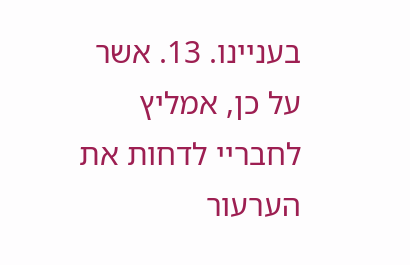בעניינו. 13. אשר על כן, אמליץ לחבריי לדחות את הערעור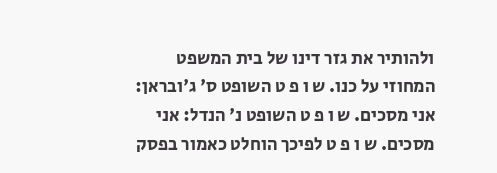ולהותיר את גזר דינו של בית המשפט המחוזי על כנו. ש ו פ ט השופט ס' ג'ובראן: אני מסכים. ש ו פ ט השופט נ' הנדל: אני מסכים. ש ו פ ט לפיכך הוחלט כאמור בפסק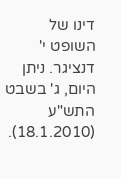דינו של השופט י' דנציגר. ניתן היום, ג' בשבט התש"ע (18.1.2010).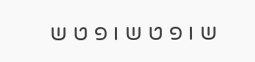ש ו פ ט ש ו פ ט ש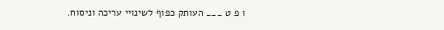ו פ ט ___ העותק כפוף לשינויי עריכה וניסוח.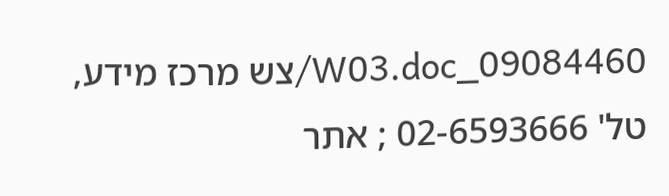09084460_W03.doc/צש מרכז מידע, טל' 02-6593666 ; אתר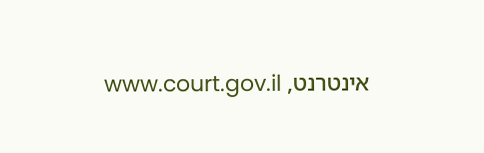אינטרנט, www.court.gov.il